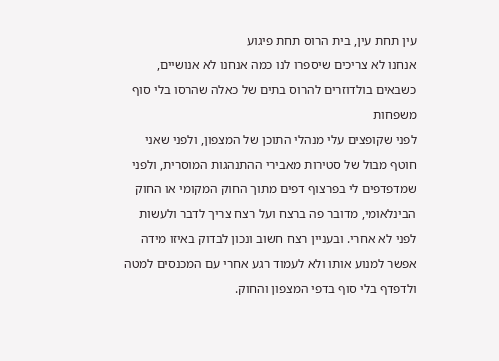עין תחת עין, בית הרוס תחת פיגוע
אנחנו לא צריכים שיספרו לנו כמה אנחנו לא אנושיים, כשבאים בולדוזרים להרוס בתים של כאלה שהרסו בלי סוף משפחות
לפני שקופצים עלי מנהלי התוכן של המצפון, ולפני שאני חוטף מבול של סטירות מאבירי ההתנהגות המוסרית, ולפני שמדפדפים לי בפרצוף דפים מתוך החוק המקומי או החוק הבינלאומי, מדובר פה ברצח ועל רצח צריך לדבר ולעשות לפני לא אחרי. ובעניין רצח חשוב ונכון לבדוק באיזו מידה אפשר למנוע אותו ולא לעמוד רגע אחרי עם המכנסים למטה ולדפדף בלי סוף בדפי המצפון והחוק.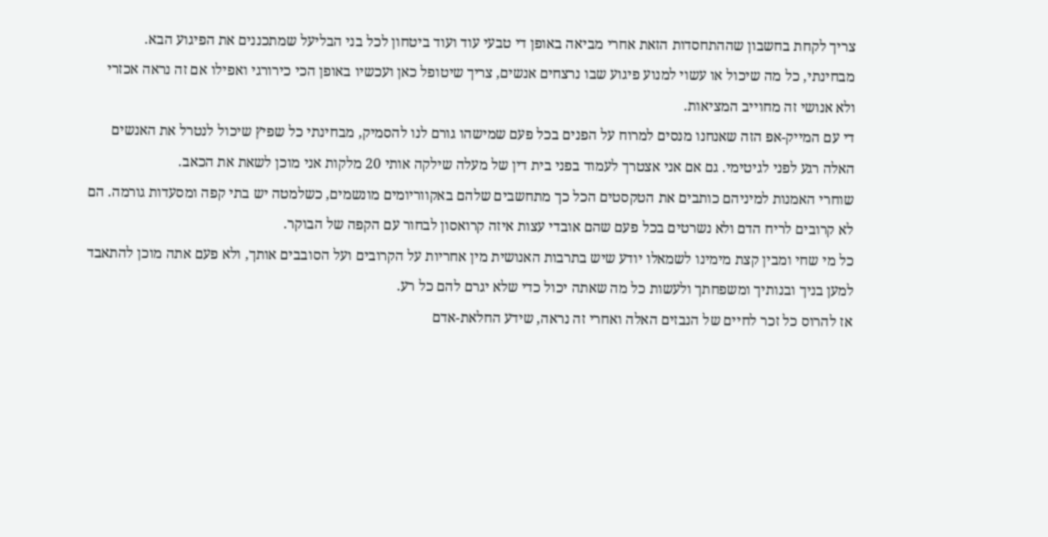צריך לקחת בחשבון שההתחסדות הזאת אחרי מביאה באופן די טבעי עוד ועוד ביטחון לכל בני הבליעל שמתכננים את הפיגוע הבא.
מבחינתי, כל מה שיכול או עשוי למנוע פיגוע שבו נרצחים אנשים, צריך שיטופל כאן ועכשיו באופן הכי כירורגי ואפילו אם זה נראה אכזרי ולא אנושי זה מחוייב המציאות.
די עם המייק-אפ הזה שאנחנו מנסים למרוח על הפנים בכל פעם שמישהו גורם לנו להסמיק, מבחינתי כל שפיץ שיכול לנטרל את האנשים האלה רגע לפני לגיטימי. גם אם אני אצטרך לעמוד בפני בית דין של מעלה שילקה אותי 20 מלקות אני מוכן לשאת את הכאב.
שוחרי האמנות למיניהם כותבים את הטקסטים הכל כך מתחשבים שלהם באקווריומים מונשמים, כשלמטה יש בתי קפה ומסעדות גורמה. הם לא קרובים לריח הדם ולא נשרטים בכל פעם שהם אובדי עצות איזה קרואסון לבחור עם הקפה של הבוקר.
כל מי שחי ומבין קצת מימינו לשמאלו יודע שיש בתרבות האנושית מין אחריות על הקרובים ועל הסובבים אותך, ולא פעם אתה מוכן להתאבד למען בניך ובנותיך ומשפחתך ולעשות כל מה שאתה יכול כדי שלא יגרם להם כל רע.
אז להרוס כל זכר לחיים של הנבזים האלה ואחרי זה נראה, שידע החלאת-אדם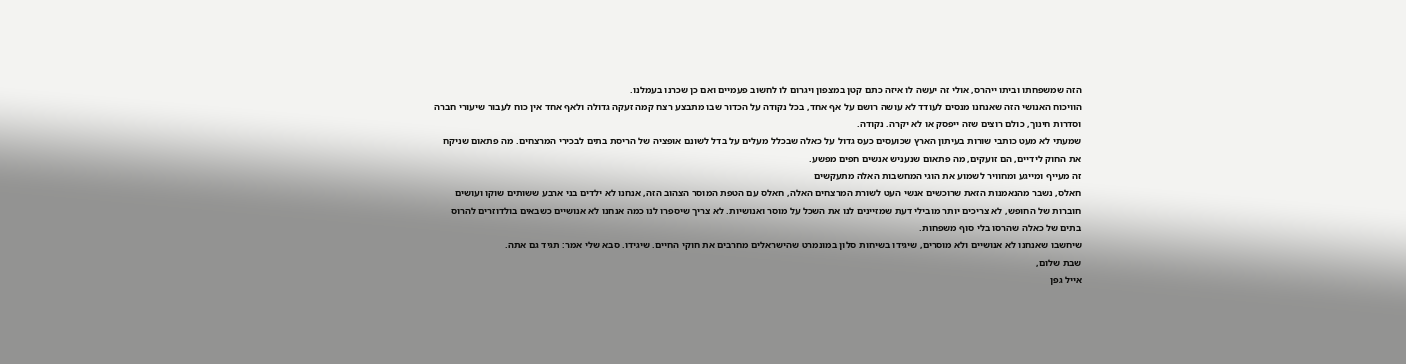הזה שמשפחתו וביתו ייהרס, אולי זה יעשה לו איזה כתם קטן במצפון ויגרום לו לחשוב פעמיים ואם כן שכרנו בעמלנו.
הוויכוח האנושי הזה שאנחנו מנסים לעודד לא עושה רושם על אף אחד, בכל נקודה על הכדור שבו מתבצע רצח קמה זעקה גדולה ולאף אחד אין כוח לעבור שיעורי חברה וסדרות חינוך, כולם רוצים שזה ייפסק או לא יקרה. נקודה.
שמעתי לא מעט כותבי שורות בעיתון הארץ שכועסים כעס גדול על כאלה שבכלל מעלים על בדל לשונם אופציה של הריסת בתים לבכירי המרצחים. מה פתאום שניקח את החוק לידיים, הם זועקים, מה פתאום שנעניש אנשים חפים מפשע.
זה מעייף ומייגע ומחוויר לשמוע את הוגי המחשבות האלה מתעקשים
חאלס, נשבר מהנאמנות הזאת שרוכשים אנשי העט לשורת המרצחים האלה, חאלס עם הטפת המוסר הצהוב הזה, אנחנו לא ילדים בני ארבע ששותים שוקו ועושים חוברות של החופש, לא צריכים יותר מובילי דעת שמזיינים לנו את השכל על מוסר ואנושיות. לא צריך שיספרו לנו כמה אנחנו לא אנושיים כשבאים בולדוזרים להרוס בתים של כאלה שהרסו בלי סוף משפחות.
שיחשבו שאנחנו לא אנושיים ולא מוסרים, שיגידו בשיחות סלון במונמרט שהישראלים מחרבים את חוקי החיים. שיגידו. סבא שלי אמר: תגיד גם אתה.
שבת שלום,
אייל גפן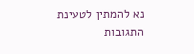נא להמתין לטעינת התגובות